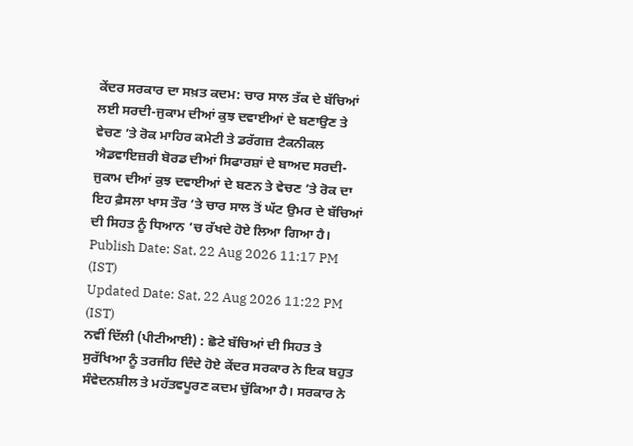ਕੇਂਦਰ ਸਰਕਾਰ ਦਾ ਸਖ਼ਤ ਕਦਮ: ਚਾਰ ਸਾਲ ਤੱਕ ਦੇ ਬੱਚਿਆਂ ਲਈ ਸਰਦੀ-ਜੁਕਾਮ ਦੀਆਂ ਕੁਝ ਦਵਾਈਆਂ ਦੇ ਬਣਾਉਣ ਤੇ ਵੇਚਣ ’ਤੇ ਰੋਕ ਮਾਹਿਰ ਕਮੇਟੀ ਤੇ ਡਰੱਗਜ਼ ਟੈਕਨੀਕਲ ਐਡਵਾਇਜ਼ਰੀ ਬੋਰਡ ਦੀਆਂ ਸਿਫਾਰਸ਼ਾਂ ਦੇ ਬਾਅਦ ਸਰਦੀ-ਜੁਕਾਮ ਦੀਆਂ ਕੁਝ ਦਵਾਈਆਂ ਦੇ ਬਣਨ ਤੇ ਵੇਚਣ ’ਤੇ ਰੋਕ ਦਾ ਇਹ ਫ਼ੈਸਲਾ ਖਾਸ ਤੌਰ ’ਤੇ ਚਾਰ ਸਾਲ ਤੋਂ ਘੱਟ ਉਮਰ ਦੇ ਬੱਚਿਆਂ ਦੀ ਸਿਹਤ ਨੂੰ ਧਿਆਨ ’ਚ ਰੱਖਦੇ ਹੋਏ ਲਿਆ ਗਿਆ ਹੈ।
Publish Date: Sat, 22 Aug 2026 11:17 PM (IST)
Updated Date: Sat, 22 Aug 2026 11:22 PM (IST)
ਨਵੀਂ ਦਿੱਲੀ (ਪੀਟੀਆਈ) : ਛੋਟੇ ਬੱਚਿਆਂ ਦੀ ਸਿਹਤ ਤੇ ਸੁਰੱਖਿਆ ਨੂੰ ਤਰਜੀਹ ਦਿੰਦੇ ਹੋਏ ਕੇਂਦਰ ਸਰਕਾਰ ਨੇ ਇਕ ਬਹੁਤ ਸੰਵੇਦਨਸ਼ੀਲ ਤੇ ਮਹੱਤਵਪੂਰਣ ਕਦਮ ਚੁੱਕਿਆ ਹੈ। ਸਰਕਾਰ ਨੇ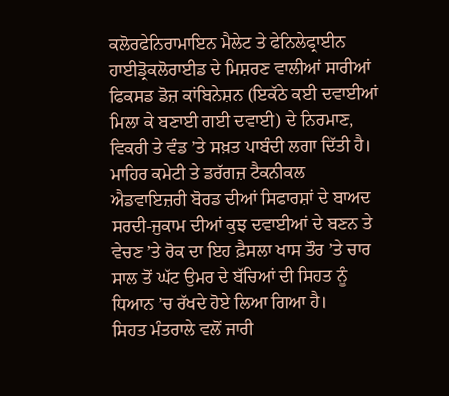ਕਲੋਰਫੇਨਿਰਾਮਾਇਨ ਮੈਲੇਟ ਤੇ ਫੇਨਿਲੇਫ੍ਰਾਈਨ ਹਾਈਡ੍ਰੋਕਲੋਰਾਈਡ ਦੇ ਮਿਸ਼ਰਣ ਵਾਲੀਆਂ ਸਾਰੀਆਂ ਫਿਕਸਡ ਡੋਜ਼ ਕਾਂਬਿਨੇਸ਼ਨ (ਇਕੱਠੇ ਕਈ ਦਵਾਈਆਂ ਮਿਲਾ ਕੇ ਬਣਾਈ ਗਈ ਦਵਾਈ) ਦੇ ਨਿਰਮਾਣ, ਵਿਕਰੀ ਤੇ ਵੰਡ ’ਤੇ ਸਖ਼ਤ ਪਾਬੰਦੀ ਲਗਾ ਦਿੱਤੀ ਹੈ। ਮਾਹਿਰ ਕਮੇਟੀ ਤੇ ਡਰੱਗਜ਼ ਟੈਕਨੀਕਲ ਐਡਵਾਇਜ਼ਰੀ ਬੋਰਡ ਦੀਆਂ ਸਿਫਾਰਸ਼ਾਂ ਦੇ ਬਾਅਦ ਸਰਦੀ-ਜੁਕਾਮ ਦੀਆਂ ਕੁਝ ਦਵਾਈਆਂ ਦੇ ਬਣਨ ਤੇ ਵੇਚਣ ’ਤੇ ਰੋਕ ਦਾ ਇਹ ਫ਼ੈਸਲਾ ਖਾਸ ਤੌਰ ’ਤੇ ਚਾਰ ਸਾਲ ਤੋਂ ਘੱਟ ਉਮਰ ਦੇ ਬੱਚਿਆਂ ਦੀ ਸਿਹਤ ਨੂੰ ਧਿਆਨ ’ਚ ਰੱਖਦੇ ਹੋਏ ਲਿਆ ਗਿਆ ਹੈ।
ਸਿਹਤ ਮੰਤਰਾਲੇ ਵਲੋਂ ਜਾਰੀ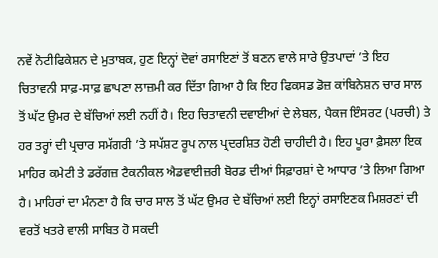ਨਵੇਂ ਨੋਟੀਫਿਕੇਸ਼ਨ ਦੇ ਮੁਤਾਬਕ, ਹੁਣ ਇਨ੍ਹਾਂ ਦੋਵਾਂ ਰਸਾਇਣਾਂ ਤੋਂ ਬਣਨ ਵਾਲੇ ਸਾਰੇ ਉਤਪਾਦਾਂ ’ਤੇ ਇਹ ਚਿਤਾਵਨੀ ਸਾਫ਼-ਸਾਫ਼ ਛਾਪਣਾ ਲਾਜ਼ਮੀ ਕਰ ਦਿੱਤਾ ਗਿਆ ਹੈ ਕਿ ਇਹ ਫਿਕਸਡ ਡੋਜ਼ ਕਾਂਬਿਨੇਸ਼ਨ ਚਾਰ ਸਾਲ ਤੋਂ ਘੱਟ ਉਮਰ ਦੇ ਬੱਚਿਆਂ ਲਈ ਨਹੀਂ ਹੈ। ਇਹ ਚਿਤਾਵਨੀ ਦਵਾਈਆਂ ਦੇ ਲੇਬਲ, ਪੈਕਜ ਇੰਸਰਟ (ਪਰਚੀ) ਤੇ ਹਰ ਤਰ੍ਹਾਂ ਦੀ ਪ੍ਰਚਾਰ ਸਮੱਗਰੀ ’ਤੇ ਸਪੱਸ਼ਟ ਰੂਪ ਨਾਲ ਪ੍ਰਦਰਸ਼ਿਤ ਹੋਣੀ ਚਾਹੀਦੀ ਹੈ। ਇਹ ਪੂਰਾ ਫ਼ੈਸਲਾ ਇਕ ਮਾਹਿਰ ਕਮੇਟੀ ਤੇ ਡਰੱਗਜ਼ ਟੈਕਨੀਕਲ ਐਡਵਾਈਜ਼ਰੀ ਬੋਰਡ ਦੀਆਂ ਸਿਫ਼ਾਰਸ਼ਾਂ ਦੇ ਆਧਾਰ ’ਤੇ ਲਿਆ ਗਿਆ ਹੈ। ਮਾਹਿਰਾਂ ਦਾ ਮੰਨਣਾ ਹੈ ਕਿ ਚਾਰ ਸਾਲ ਤੋਂ ਘੱਟ ਉਮਰ ਦੇ ਬੱਚਿਆਂ ਲਈ ਇਨ੍ਹਾਂ ਰਸਾਇਣਕ ਮਿਸ਼ਰਣਾਂ ਦੀ ਵਰਤੋਂ ਖਤਰੇ ਵਾਲੀ ਸਾਬਿਤ ਹੋ ਸਕਦੀ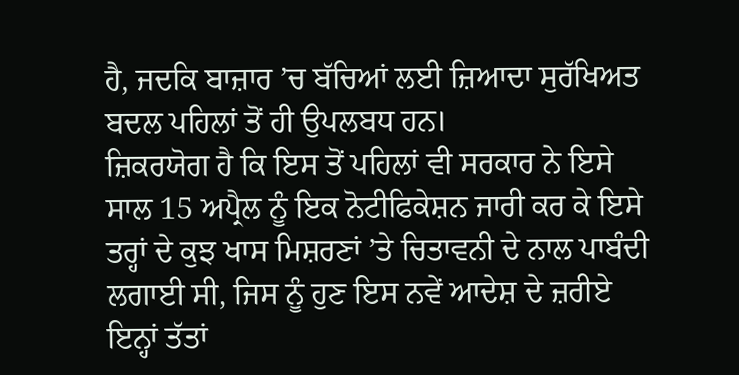ਹੈ, ਜਦਕਿ ਬਾਜ਼ਾਰ ’ਚ ਬੱਚਿਆਂ ਲਈ ਜ਼ਿਆਦਾ ਸੁਰੱਖਿਅਤ ਬਦਲ ਪਹਿਲਾਂ ਤੋਂ ਹੀ ਉਪਲਬਧ ਹਨ।
ਜ਼ਿਕਰਯੋਗ ਹੈ ਕਿ ਇਸ ਤੋਂ ਪਹਿਲਾਂ ਵੀ ਸਰਕਾਰ ਨੇ ਇਸੇ ਸਾਲ 15 ਅਪ੍ਰੈਲ ਨੂੰ ਇਕ ਨੋਟੀਫਿਕੇਸ਼ਨ ਜਾਰੀ ਕਰ ਕੇ ਇਸੇ ਤਰ੍ਹਾਂ ਦੇ ਕੁਝ ਖਾਸ ਮਿਸ਼ਰਣਾਂ ’ਤੇ ਚਿਤਾਵਨੀ ਦੇ ਨਾਲ ਪਾਬੰਦੀ ਲਗਾਈ ਸੀ, ਜਿਸ ਨੂੰ ਹੁਣ ਇਸ ਨਵੇਂ ਆਦੇਸ਼ ਦੇ ਜ਼ਰੀਏ ਇਨ੍ਹਾਂ ਤੱਤਾਂ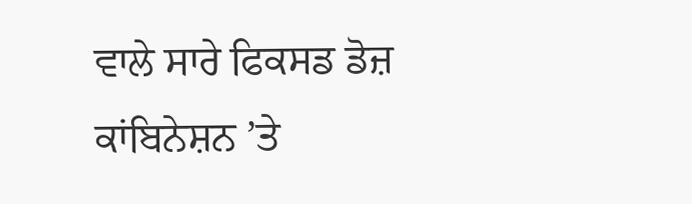ਵਾਲੇ ਸਾਰੇ ਫਿਕਸਡ ਡੋਜ਼ ਕਾਂਬਿਨੇਸ਼ਨ ’ਤੇ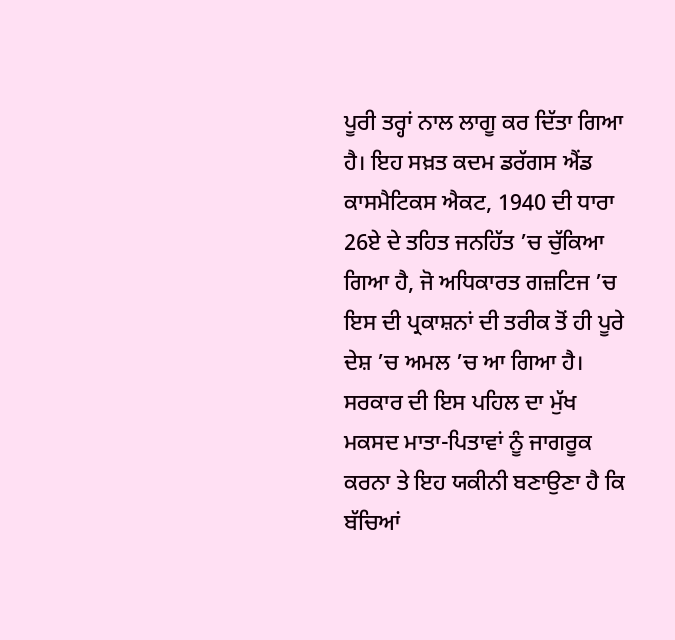ਪੂਰੀ ਤਰ੍ਹਾਂ ਨਾਲ ਲਾਗੂ ਕਰ ਦਿੱਤਾ ਗਿਆ ਹੈ। ਇਹ ਸਖ਼ਤ ਕਦਮ ਡਰੱਗਸ ਐਂਡ ਕਾਸਮੈਟਿਕਸ ਐਕਟ, 1940 ਦੀ ਧਾਰਾ 26ਏ ਦੇ ਤਹਿਤ ਜਨਹਿੱਤ ’ਚ ਚੁੱਕਿਆ ਗਿਆ ਹੈ, ਜੋ ਅਧਿਕਾਰਤ ਗਜ਼ਟਿਜ ’ਚ ਇਸ ਦੀ ਪ੍ਰਕਾਸ਼ਨਾਂ ਦੀ ਤਰੀਕ ਤੋਂ ਹੀ ਪੂਰੇ ਦੇਸ਼ ’ਚ ਅਮਲ ’ਚ ਆ ਗਿਆ ਹੈ। ਸਰਕਾਰ ਦੀ ਇਸ ਪਹਿਲ ਦਾ ਮੁੱਖ ਮਕਸਦ ਮਾਤਾ-ਪਿਤਾਵਾਂ ਨੂੰ ਜਾਗਰੂਕ ਕਰਨਾ ਤੇ ਇਹ ਯਕੀਨੀ ਬਣਾਉਣਾ ਹੈ ਕਿ ਬੱਚਿਆਂ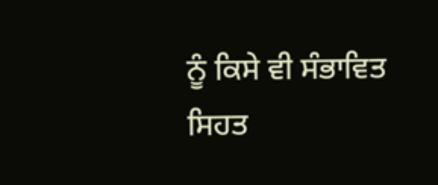ਨੂੰ ਕਿਸੇ ਵੀ ਸੰਭਾਵਿਤ ਸਿਹਤ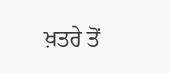ਖ਼ਤਰੇ ਤੋਂ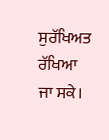ਸੁਰੱਖਿਅਤ ਰੱਖਿਆ ਜਾ ਸਕੇ।